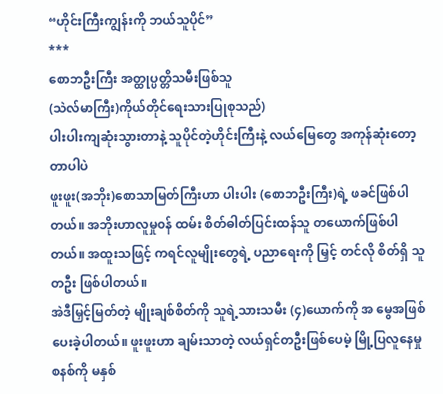“ဟိုင်းကြီးကျွန်းကို ဘယ်သူပိုင်”
***
စောဘဦးကြီး အတ္ထုပ္ပတ္တိသမီးဖြစ်သူ
(သဲလ်မာကြီး)ကိုယ်တိုင်ရေးသားပြုစုသည်)
ပါးပါးကျဆုံးသွားတာနဲ့ သူပိုင်တဲ့ဟိုင်းကြီးနဲ့ လယ်မြေတွေ အကုန်ဆုံးတော့တာပါပဲ
ဖူးဖူး(အဘိုး)စောသာမြတ်ကြီးဟာ ပါးပါး (စောဘဦးကြီး)ရဲ့ ဖခင်ဖြစ်ပါတယ်။ အဘိုးဟာလူမှု၀န် ထမ်း စိတ်ဓါတ်ပြင်းထန်သူ တယောက်ဖြစ်ပါတယ်။ အထူးသဖြင့် ကရင်လူမျိုးတွေရဲ့ ပညာရေးကို မြှင့် တင်လို စိတ်ရှိ သူတဦး ဖြစ်ပါတယ်။
အဲဒီမြှင့်မြတ်တဲ့ မျိုးချစ်စိတ်ကို သူရဲ့သားသမီး (၄)ယောက်ကို အ မွေအဖြစ်ပေးခဲ့ပါတယ်။ ဖူးဖူးဟာ ချမ်းသာတဲ့ လယ်ရှင်တဦးဖြစ်ပေမဲ့ မြို့ပြလူနေမှုစနစ်ကို မနှစ်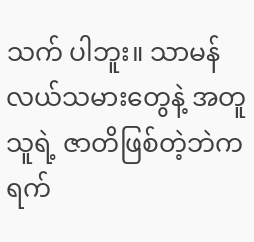သက် ပါဘူး။ သာမန်လယ်သမားတွေနဲ့ အတူ သူရဲ့ ဇာတိဖြစ်တဲ့ဘဲကရက်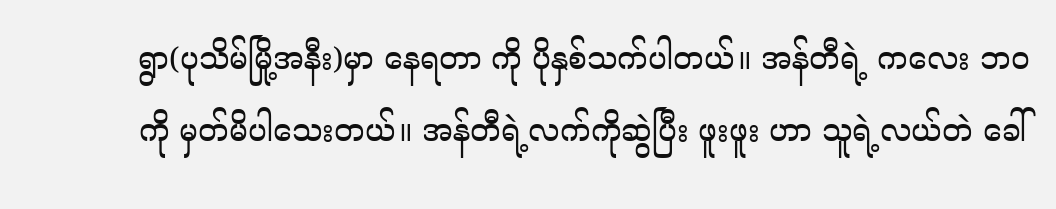ရွာ(ပုသိမ်မြို့အနီး)မှာ နေရတာ ကို ပိုနှစ်သက်ပါတယ်။ အန်တီရဲ့ ကလေး ဘ၀ကို မှတ်မိပါသေးတယ်။ အန်တီရဲ့လက်ကိုဆွဲပြီး ဖူးဖူး ဟာ သူရဲ့လယ်တဲ ခေါ်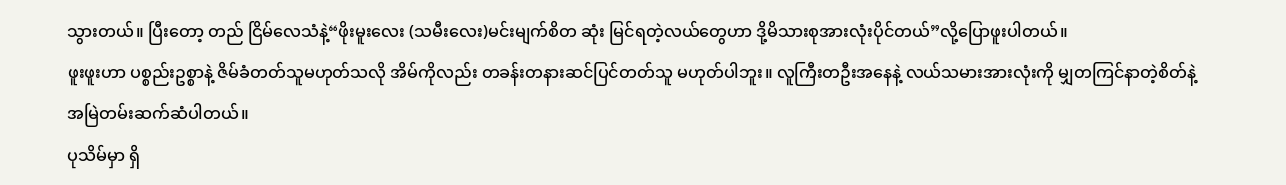သွားတယ်။ ပြီးတော့ တည် ငြိမ်လေသံနဲ့“ဖိုးမူးလေး (သမီးလေး)မင်းမျက်စိတ ဆုံး မြင်ရတဲ့လယ်တွေဟာ ဒို့မိသားစုအားလုံးပိုင်တယ်”လို့ပြောဖူးပါတယ်။
ဖူးဖူးဟာ ပစ္စည်းဥစ္စာနဲ့ ဇိမ်ခံတတ်သူမဟုတ်သလို အိမ်ကိုလည်း တခန်းတနားဆင်ပြင်တတ်သူ မဟုတ်ပါဘူး။ လူကြီးတဦးအနေနဲ့ လယ်သမားအားလုံးကို မျှတကြင်နာတဲ့စိတ်နဲ့အမြဲတမ်းဆက်ဆံပါတယ်။
ပုသိမ်မှာ ရှိ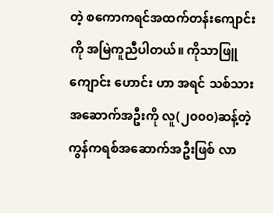တဲ့ စကောကရင်အထက်တန်းကျောင်းကို အမြဲကူညီပါတယ်။ ကိုသာဖြူကျောင်း ဟောင်း ဟာ အရင် သစ်သားအဆောက်အဦးကို လူ(၂၀၀၀)ဆန့်တဲ့ ကွန်ကရစ်အဆောက်အဦးဖြစ် လာ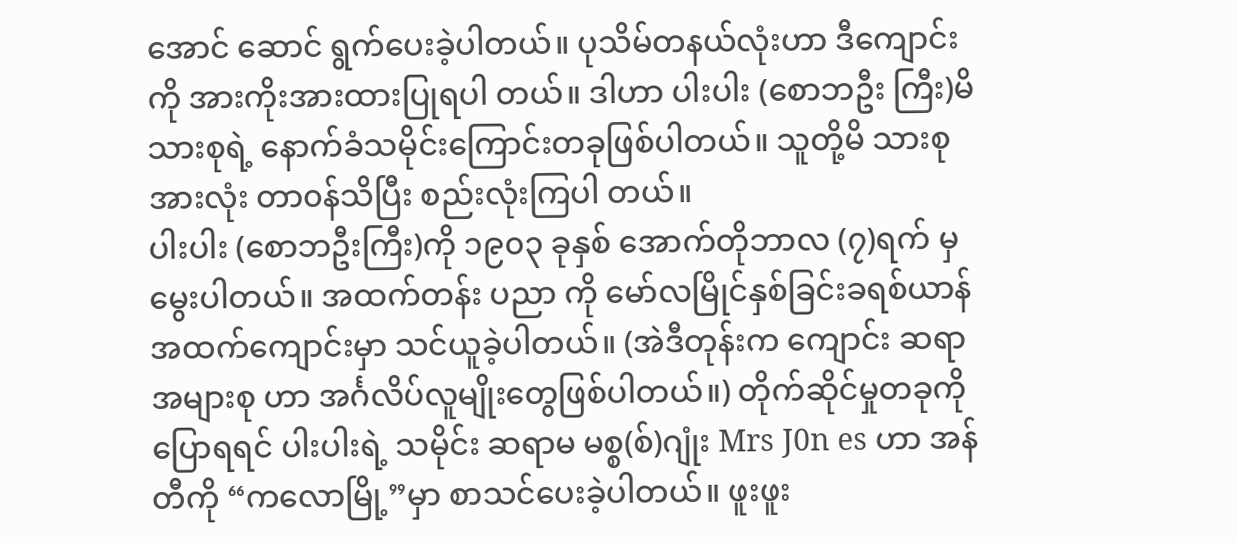အောင် ဆောင် ရွက်ပေးခဲ့ပါတယ်။ ပုသိမ်တနယ်လုံးဟာ ဒီကျောင်းကို အားကိုးအားထားပြုရပါ တယ်။ ဒါဟာ ပါးပါး (စောဘဦး ကြီး)မိသားစုရဲ့ နောက်ခံသမိုင်းကြောင်းတခုဖြစ်ပါတယ်။ သူတို့မိ သားစုအားလုံး တာ၀န်သိပြီး စည်းလုံးကြပါ တယ်။
ပါးပါး (စောဘဦးကြီး)ကို ၁၉၀၃ ခုနှစ် အောက်တိုဘာလ (၇)ရက် မှ မွေးပါတယ်။ အထက်တန်း ပညာ ကို မော်လမြိုင်နှစ်ခြင်းခရစ်ယာန်အထက်ကျောင်းမှာ သင်ယူခဲ့ပါတယ်။ (အဲဒီတုန်းက ကျောင်း ဆရာအများစု ဟာ အင်္ဂလိပ်လူမျိုးတွေဖြစ်ပါတယ်။) တိုက်ဆိုင်မှုတခုကို ပြောရရင် ပါးပါးရဲ့ သမိုင်း ဆရာမ မစ္စ(စ်)ဂျုံး Mrs J0n es ဟာ အန်တီကို “ကလောမြို့”မှာ စာသင်ပေးခဲ့ပါတယ်။ ဖူးဖူး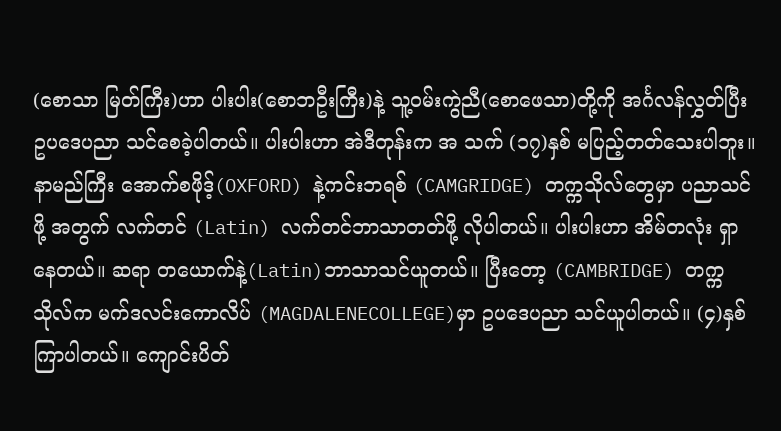(စောသာ မြတ်ကြီး)ဟာ ပါးပါး(စောဘဦးကြီး)နဲ့ သူ့၀မ်းကွဲညီ(စောဖေသာ)တို့ကို အင်္ဂလန်လွှတ်ပြီး ဥပဒေပညာ သင်စေခဲ့ပါတယ်။ ပါးပါးဟာ အဲဒီတုန်းက အ သက် (၁၇)နှစ် မပြည့်တတ်သေးပါဘူး။
နာမည်ကြီး အောက်စဖိုဒ့်(OXFORD) နဲ့ကင်းဘရစ် (CAMGRIDGE) တက္ကသိုလ်တွေမှာ ပညာသင်ဖို့ အတွက် လက်တင် (Latin) လက်တင်ဘာသာတတ်ဖို့ လိုပါတယ်။ ပါးပါးဟာ အိမ်တလုံး ရှာနေတယ်။ ဆရာ တယောက်နဲ့(Latin)ဘာသာသင်ယူတယ်။ ပြီးတော့ (CAMBRIDGE) တက္က သိုလ်က မက်ဒလင်းကောလိပ် (MAGDALENECOLLEGE)မှာ ဥပဒေပညာ သင်ယူပါတယ်။ (၄)နှစ် ကြာပါတယ်။ ကျောင်းပိတ်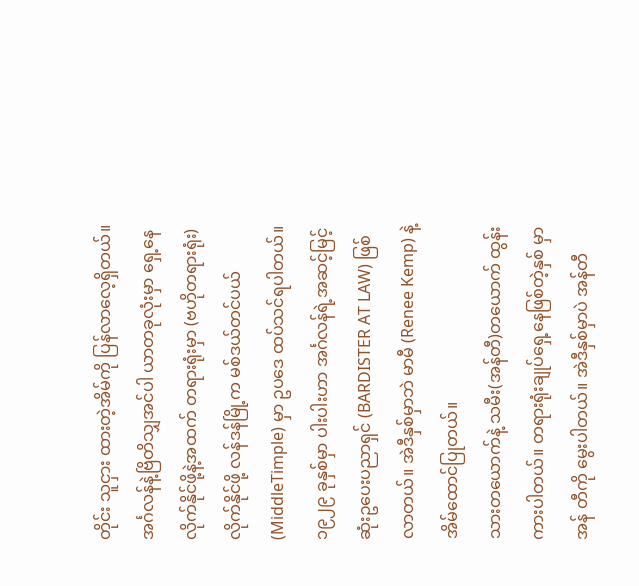တိုင်း သူငှား ထားတဲ့အိမ်ကို ပြန်လာလေ့ရှိတယ်။ အင်္ဂလန်နဲ့ဗြိတိသျှအင်ပါ ယာတခုလုံးမှာ ရှေ့နေလိုက်နိုင်ဖို့နဲ့အထက် တရားရုံးမှာ (ဗဟိုတရားရုံး) လိုက်နိုင်ဖို့ လန်ဒန်မြို့က မစ်ဒယ်တင်ပယ် (MiddleTimple) မှာ ဥပဒေ ထပ်သင်ရပါတယ်။ ၁၉၂၉ ခုနှစ်မှာ ပါးပါးဟာ အင်္ဂလန်ရဲ့အဆင့်မြင့် ဆုံးဥပေးပညာရှင် (BARDISTER AT LAW) ဖြစ် လာတယ်။ အဲဒီနှစ်မှာဘဲ မာမီ (Renee Kemp) နဲ့ အိမ်ထောင်ပြုတယ်။
သားတယောက်နဲ့ သမီး(အန်တီ)တယောက် ထွန်းကားပါတယ်။ တရားရုံးချုပ်ရှေ့နေဖြစ်တဲ့နှစ် မှာ အန် တီကို မွေးပါတယ်။ အဲဒီနှစ်မှာပဲ အန်တီ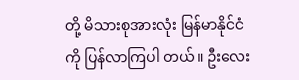တို့ မိသားစုအားလုံး မြန်မာနိုင်ငံကို ပြန်လာကြပါ တယ်။ ဦးလေး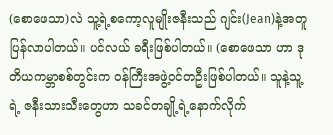(စောဖေသာ)လဲ သူ့ရဲ့စကော့လူမျိုးဇနီးသည် ဂျင်း(Jean)နဲ့အတူ ပြန်လာပါတယ်။ ပင်လယ် ခရီးဖြစ်ပါတယ်။ (စောဖေသာ ဟာ ဒုတိယကမ္ဘာစစ်တွင်းက ၀န်ကြီးအဖွဲ့၀င်တဦးဖြစ်ပါတယ်။ သူနဲ့သူ့ရဲ့ ဇနီးသားသီးတွေဟာ သခင်တချို့ရဲ့နောက်လိုက်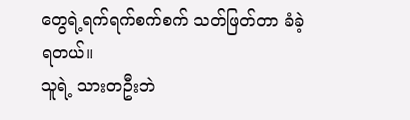တွေရဲ့ရက်ရက်စက်စက် သတ်ဖြတ်တာ ခံခဲ့ရတယ်။
သူရဲ့ သားတဦးဘဲ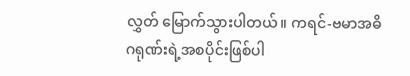လွှတ် မြောက်သွားပါတယ်။ ကရင်-ဗမာအဓိဂရုဏ်းရဲ့အစပိုင်းဖြစ်ပါ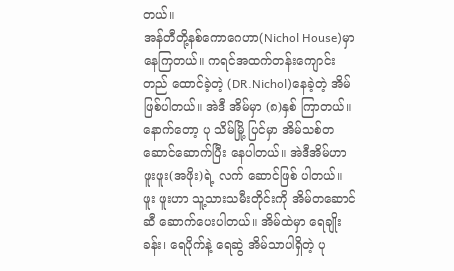တယ်။
အန်တီတို့နစ်ကောဂေဟာ(Nichol House)မှာ နေကြတယ်။ ကရင်အထက်တန်းကျောင်း တည် ထောင်ခဲ့တဲ့ (DR.Nichol)နေခဲ့တဲ့ အိမ်ဖြစ်ပါတယ်။ အဲဒီ အိမ်မှာ (၈)နှစ် ကြာတယ်။ နောက်တော့ ပု သိမ်မြို့ ပြင်မှာ အိမ်သစ်တဆောင်ဆောက်ပြီး နေပါတယ်။ အဲဒီအိမ်ဟာ ဖူးဖူး(အဖိုး)ရဲ့ လက် ဆောင်ဖြစ် ပါတယ်။ ဖူး ဖူးဟာ သူ့သားသမီးတိုင်းကို အိမ်တဆောင်ဆီ ဆောက်ပေးပါတယ်။ အိမ်ထဲမှာ ရေချိုးခန်း၊ ရေပိုက်နဲ့ ရေဆွဲ အိမ်သာပါရှိတဲ့ ပု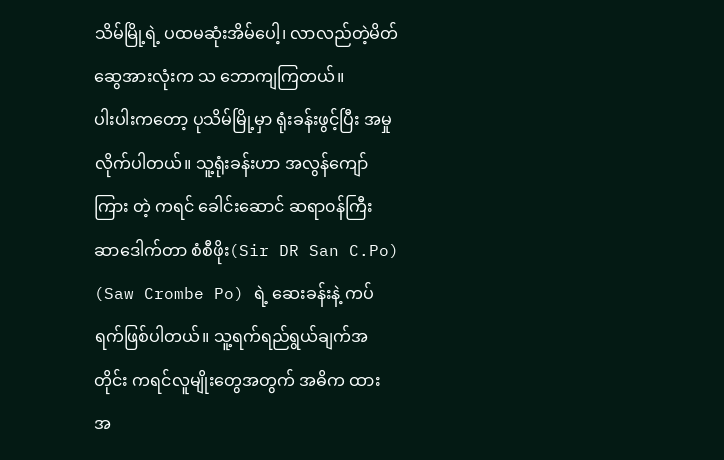သိမ်မြို့ရဲ့ ပထမဆုံးအိမ်ပေါ့၊ လာလည်တဲ့မိတ်ဆွေအားလုံးက သ ဘောကျကြတယ်။
ပါးပါးကတော့ ပုသိမ်မြို့မှာ ရုံးခန်းဖွင့်ပြီး အမှုလိုက်ပါတယ်။ သူ့ရုံးခန်းဟာ အလွန်ကျော်ကြား တဲ့ ကရင် ခေါင်းဆောင် ဆရာ၀န်ကြီး ဆာဒေါက်တာ စံစီဖိုး(Sir DR San C.Po) (Saw Crombe Po) ရဲ့ ဆေးခန်းနဲ့ ကပ် ရက်ဖြစ်ပါတယ်။ သူ့ရက်ရည်ရွယ်ချက်အတိုင်း ကရင်လူမျိုးတွေအတွက် အဓိက ထား အ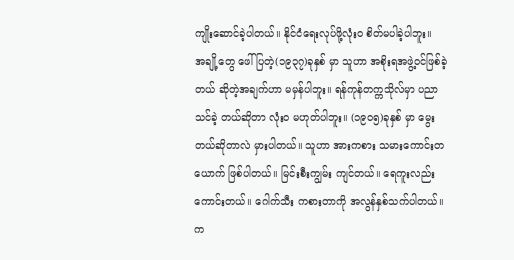ကျိုးဆောင်ခဲ့ပါတယ်။ နိုင်ငံရေးလုပ်ဖို့လုံး၀ စိတ်မပါခဲ့ပါဘူး။
အချို့တွေ ဖေါ်ပြတဲ့(၁၉၃၇)ခုနှစ် မှာ သူဟာ အစိုးရအဖွဲ့၀င်ဖြစ်ခဲ့တယ် ဆိုတဲ့အချက်ဟာ မမှန်ပါဘူး။ ရန်ကုန်တက္ကသိုလ်မှာ ပညာသင်ခဲ့ တယ်ဆိုတာ လုံး၀ မဟုတ်ပါဘူး။ (၁၉၀၅)ခုနှစ် မှာ မွေးတယ်ဆိုတာလဲ မှားပါတယ်။ သူဟာ အားကစား သမားကောင်းတယောက် ဖြစ်ပါတယ်။ မြင်းစီးကျွမ်း ကျင်တယ်။ ရေကူးလည်းကောင်းတယ်။ ဂေါက်သီး ကစားတာကို အလွန်နှစ်သက်ပါတယ်။ က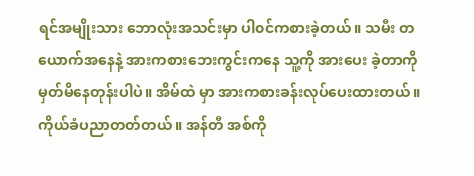ရင်အမျိုးသား ဘောလုံးအသင်းမှာ ပါ၀င်ကစားခဲ့တယ်။ သမီး တယောက်အနေနဲ့ အားကစားဘေးကွင်းကနေ သူ့ကို အားပေး ခဲ့တာကို မှတ်မိနေတုန်းပါပဲ။ အိမ်ထဲ မှာ အားကစားခန်းလုပ်ပေးထားတယ်။ ကိုယ်ခံပညာတတ်တယ်။ အန်တီ အစ်ကို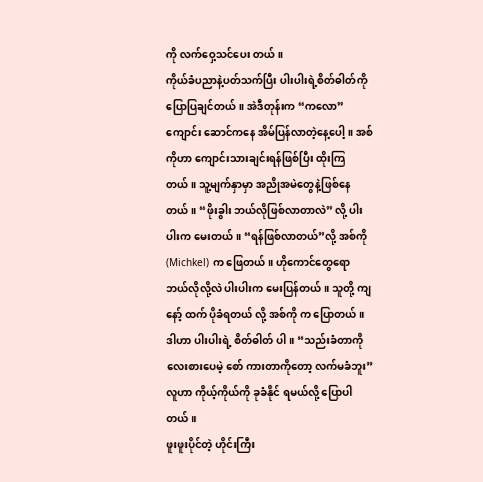ကို လက်ဝှေ့သင်ပေး တယ်။
ကိုယ်ခံပညာနဲ့ပတ်သက်ပြီး ပါးပါးရဲ့စိတ်ဓါတ်ကို ပြောပြချင်တယ်။ အဲဒီတုန်းက “ကလော” ကျောင်း ဆောင်ကနေ အိမ်ပြန်လာတဲ့နေ့ပေါ့။ အစ်ကိုဟာ ကျောင်းသားချင်းရန်ဖြစ်ပြီး ထိုးကြတယ်။ သူ့မျက်နှာမှာ အညိုအမဲတွေနဲ့ဖြစ်နေတယ်။ “ဖိုးခွါး ဘယ်လိုဖြစ်လာတာလဲ” လို့ ပါးပါးက မေးတယ်။ “ရန်ဖြစ်လာတယ်”လို့ အစ်ကို (Michkel) က ဖြေတယ်။ ဟိုကောင်တွေရော ဘယ်လိုလို့လဲ ပါးပါးက မေးပြန်တယ်။ သူတို့ ကျနော့် ထက် ပိုခံရတယ် လို့ အစ်ကို က ပြောတယ်။ ဒါဟာ ပါးပါးရဲ့ စိတ်ဓါတ် ပါ။ “သည်းခံတာကို လေးစားပေမဲ့ စော် ကားတာကိုတော့ လက်မခံဘူး” လူဟာ ကိုယ့်ကိုယ်ကို ခုခံနိုင် ရမယ်လို့ ပြောပါတယ်။
ဖူးဖူးပိုင်တဲ့ ဟိုင်းကြီး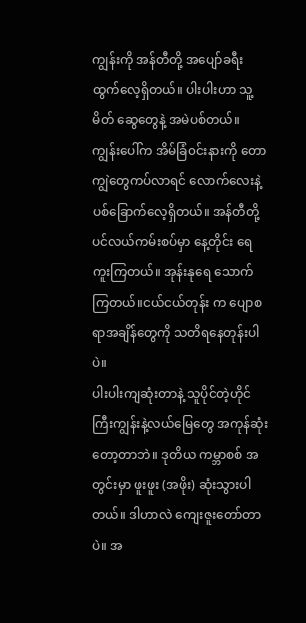ကျွန်းကို အန်တီတို့ အပျော်ခရီးထွက်လေ့ရှိတယ်။ ပါးပါးဟာ သူ့မိတ် ဆွေတွေနဲ့ အမဲပစ်တယ်။ ကျွန်းပေါ်က အိမ်ခြံ၀င်းနားကို တောကျွဲတွေကပ်လာရင် လောက်လေးနဲ့ ပစ်ခြောက်လေ့ရှိတယ်။ အန်တီတို့ ပင်လယ်ကမ်းစပ်မှာ နေ့တိုင်း ရေကူးကြတယ်။ အုန်းနုရေ သောက် ကြတယ်။ငယ်ငယ်တုန်း က ပျောစရာအချိန်တွေကို သတိရနေတုန်းပါပဲ။
ပါးပါးကျဆုံးတာနဲ့ သူပိုင်တဲ့ဟိုင်ကြီးကျွန်းနဲ့လယ်မြေတွေ အကုန်ဆုံးတော့တာဘဲ။ ဒုတိယ ကမ္ဘာစစ် အတွင်းမှာ ဖူးဖူး (အဖိုး) ဆုံးသွားပါတယ်။ ဒါဟာလဲ ကျေးဇူးတော်တာပဲ။ အ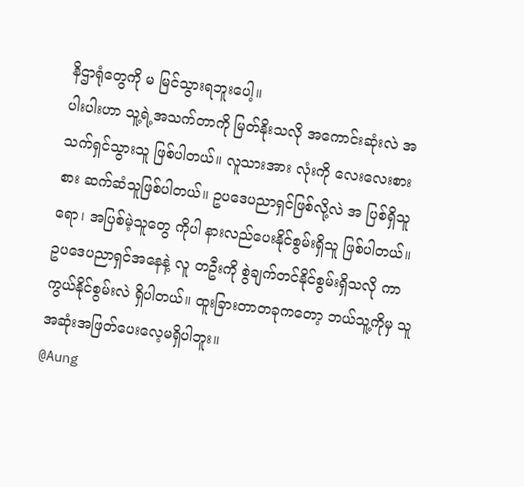နိဌာရုံတွေကို မ မြင်သွားရဘူးပေါ့။
ပါးပါးဟာ သူ့ရဲ့အသက်တာကို မြတ်နိုးသလို အကောင်းဆုံးလဲ အသက်ရှင်သွားသူ ဖြစ်ပါတယ်။ လူသားအား လုံးကို လေးလေးစားစား ဆက်ဆံသူဖြစ်ပါတယ်။ ဥပဒေပညာရှင်ဖြစ်လို့လဲ အ ပြစ်ရှိသူရော၊ အပြစ်မဲ့သူတွေ ကိုပါ နားလည်ပေးနိုင်စွမ်းရှိသူ ဖြစ်ပါတယ်။ ဥပဒေပညာရှင်အနေနဲ့ လူ တဦးကို စွဲချက်တင်နိုင်စွမ်းရှိသလို ကာကွယ်နိုင်စွမ်းလဲ ရှိပါတယ်။ ထူးခြားတာတခုကတော့ ဘယ်သူ့ကိုမှ သူအဆုံးအဖြတ်ပေးလေ့မရှိပါဘူး။
@Aung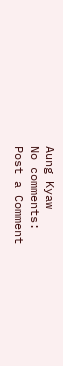Aung Kyaw
No comments:
Post a Comment